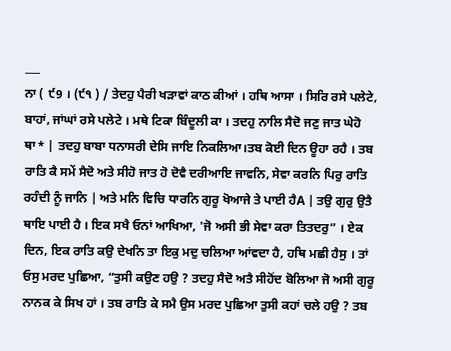___
ਨਾ ( ੯9 । (੯੧ ) / ਤੇਦਹੁ ਪੈਰੀ ਖੜਾਵਾਂ ਕਾਠ ਕੀਆਂ । ਹਥਿ ਆਸਾ । ਸਿਰਿ ਰਸੇ ਪਲੇਟੇ, ਬਾਹਾਂ, ਜਾਂਘਾਂ ਰਸੇ ਪਲੇਟੇ । ਮਥੇ ਟਿਕਾ ਬਿੰਦੂਲੀ ਕਾ । ਤਦਹੁ ਨਾਲਿ ਸੈਦੋ ਜਣੁ ਜਾਤ ਘੇਹੋ ਥਾ* | ਤਦਹੁ ਬਾਬਾ ਧਨਾਸਰੀ ਦੇਸਿ ਜਾਇ ਨਿਕਲਿਆ।ਤਬ ਕੋਈ ਦਿਨ ਊਹਾ ਰਹੈ । ਤਬ ਰਾਤਿ ਕੈ ਸਮੇਂ ਸੈਦੋ ਅਤੇ ਸੀਹੋ ਜਾਤ ਹੋ ਦੋਵੈ ਦਰੀਆਇ ਜਾਵਨਿ, ਸੇਵਾ ਕਰਨਿ ਪਿਰੁ ਰਾਤਿ ਰਹੰਦੀ ਨੂੰ ਜਾਨਿ | ਅਤੇ ਮਨਿ ਵਿਚਿ ਧਾਰਨਿ ਗੁਰੂ ਖੋਆਜੇ ਤੇ ਪਾਈ ਹੈA | ਤਉ ਗੁਰੁ ਉਤੈ ਥਾਇ ਪਾਈ ਹੈ । ਇਕ ਸਖੈ ਓਨਾਂ ਆਖਿਆ, 'ਜੋ ਅਸੀ ਭੀ ਸੇਵਾ ਕਰਾ ਤਿਤਦਰੁ” । ਏਕ ਦਿਨ, ਇਕ ਰਾਤਿ ਕਉ ਦੇਖਨਿ ਤਾ ਇਕੁ ਮਦੁ ਚਲਿਆ ਆਂਵਦਾ ਹੈ, ਹਥਿ ਮਛੀ ਹੈਸੁ । ਤਾਂ ਓਸੁ ਮਰਦ ਪੁਛਿਆ, “ਤੁਸੀ ਕਉਣ ਹਉ ? ਤਦਹੁ ਸੈਦੋ ਅਤੈ ਸੀਹੋਂਦ ਬੋਲਿਆ ਜੋ ਅਸੀ ਗੁਰੂ ਨਾਨਕ ਕੇ ਸਿਖ ਹਾਂ । ਤਬ ਰਾਤਿ ਕੇ ਸਮੈ ਉਸ ਮਰਦ ਪੁਛਿਆ ਤੁਸੀ ਕਹਾਂ ਚਲੇ ਹਉ ? ਤਬ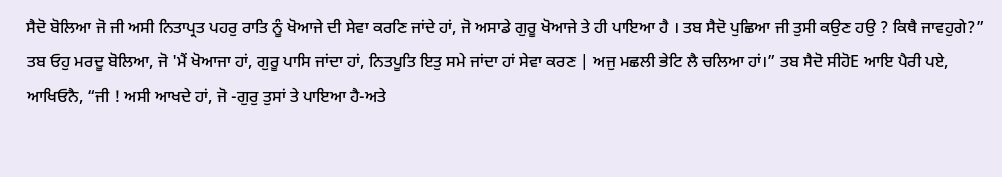ਸੈਦੋ ਬੋਲਿਆ ਜੋ ਜੀ ਅਸੀ ਨਿਤਾਪ੍ਰਤ ਪਹਰੁ ਰਾਤਿ ਨੂੰ ਖੋਆਜੇ ਦੀ ਸੇਵਾ ਕਰਣਿ ਜਾਂਦੇ ਹਾਂ, ਜੋ ਅਸਾਡੇ ਗੁਰੂ ਖੋਆਜੇ ਤੇ ਹੀ ਪਾਇਆ ਹੈ । ਤਬ ਸੈਦੋ ਪੁਛਿਆ ਜੀ ਤੁਸੀ ਕਉਣ ਹਉ ? ਕਿਥੈ ਜਾਵਹੁਗੇ?” ਤਬ ਓਹੁ ਮਰਦੂ ਬੋਲਿਆ, ਜੋ 'ਮੈਂ ਖੋਆਜਾ ਹਾਂ, ਗੁਰੂ ਪਾਸਿ ਜਾਂਦਾ ਹਾਂ, ਨਿਤਪੂਤਿ ਇਤੁ ਸਮੇ ਜਾਂਦਾ ਹਾਂ ਸੇਵਾ ਕਰਣ | ਅਜੁ ਮਛਲੀ ਭੇਟਿ ਲੈ ਚਲਿਆ ਹਾਂ।” ਤਬ ਸੈਦੋ ਸੀਹੋE ਆਇ ਪੈਰੀ ਪਏ, ਆਖਿਓਨੈ, “ਜੀ ! ਅਸੀ ਆਖਦੇ ਹਾਂ, ਜੋ -ਗੁਰੁ ਤੁਸਾਂ ਤੇ ਪਾਇਆ ਹੈ-ਅਤੇ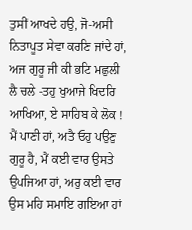ਤੁਸੀਂ ਆਖਦੇ ਹਉ, ਜੋ-ਅਸੀ ਨਿਤਾਪੂਤ ਸੇਵਾ ਕਰਣਿ ਜਾਂਦੇ ਹਾਂ, ਅਜ ਗੁਰੂ ਜੀ ਕੀ ਭਟਿ ਮਛੁਲੀ ਲੈ ਚਲੇ -ਤਹੁ ਖੁਆਜੇ ਖਿਦਰਿ ਆਖਿਆ, ਏ ਸਾਹਿਬ ਕੇ ਲੋਕ ! ਮੈਂ ਪਾਣੀ ਹਾਂ, ਅਤੈ ਓਹੁ ਪਉਣੁ ਗੁਰੂ ਹੈ, ਮੈਂ ਕਈ ਵਾਰ ਉਸਤੇ ਉਪਜਿਆ ਹਾਂ, ਅਰੁ ਕਈ ਵਾਰ ਉਸ ਮਹਿ ਸਮਾਇ ਗਇਆ ਹਾਂ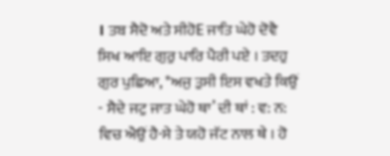। ਤਬ ਸੈਦੋ ਅਤੇ ਸੀਹੋE ਜਾਤਿ ਘੇਹੋ ਦੋਵੈ ਸਿਖ ਆਇ ਗੁਰੁ ਪਾਰਿ ਪੈਰੀ ਪਏ । ਤਦਹੁ ਗੁਰ ਪੁਛਿਆ, *ਅਜੁ ਤੁਸੀ ਇਸ ਵਖਤੇ ਕਿਉਂ
- ਸੈਦੇ ਜਟੁ ਜਾਤ ਘੇਹੋ ਥਾ’ ਦੀ ਥਾਂ : ਵ: ਨ: ਵਿਚ ਐਉਂ ਹੈ-ਸੇ ਤੇ ਯਹੋ ਜੱਟ ਨਾਲ ਥੇ । ਹੋ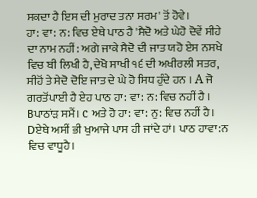ਸਕਦਾ ਹੈ ਇਸ ਦੀ ਮੁਰਾਦ ਤਨਾ ਸਰਮ' ਤੋਂ ਹੋਵੇ।
ਹਾ: ਵਾ: ਨ: ਵਿਚ ਏਥੇ ਪਾਠ ਹੈ 'ਸੈਦੋ ਅਤੇ ਘੇਹੋ ਦੋਵੇਂ ਸੀਹੇ ਦਾ ਨਾਮ ਨਹੀਂ: ਅਗੇ ਜਾਕੇ ਸੈਦੋ ਦੀ ਜਾਤ ਯਹੋ ਏਸ ਨਸਖੇ ਵਿਚ ਬੀ ਲਿਖੀ ਹੈ,ਦੇਖੋ ਸਾਖੀ ੧੬ ਦੀ ਅਖੀਰਲੀ ਸਤਰ, ਸੀਹੋਂ ਤੇ ਸੇਦੋ ਦੋਇ ਜਾਤ ਦੇ ਘੇ ਹੋ ਸਿਧ ਹੁੰਦੇ ਹਨ । A ਜੋ ਗਰਤੋਂਪਾਈ ਹੈ ਏਹ ਪਾਠ ਹਾ: ਵਾ: ਨ: ਵਿਚ ਨਹੀਂ ਹੈ । Bਪਾਠਾਂੜ ਸਮੈਂ। c ਅਤੇ ਹੋ ਹਾ: ਵਾ: ਨੁ: ਵਿਚ ਨਹੀਂ ਹੈ। Dਏਥੇ ਅਸੀਂ ਭੀ ਖੁਆਜੇ ਪਾਸ ਹੀ ਜਾਂਦੇ ਹਾਂ। ਪਾਠ ਹਾਵਾ:ਨ ਵਿਚ ਵਾਧੂਹੈ।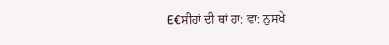E€ਸੀਹਾਂ ਦੀ ਥਾਂ ਹਾ: ਵਾ: ਨੁਸਖੇ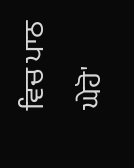ਵਿਚ ਪਾਠ ਘੇਹੋ'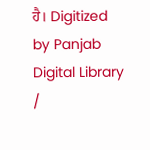ਹੈ। Digitized by Panjab Digital Library /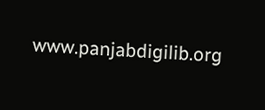www.panjabdigilib.org